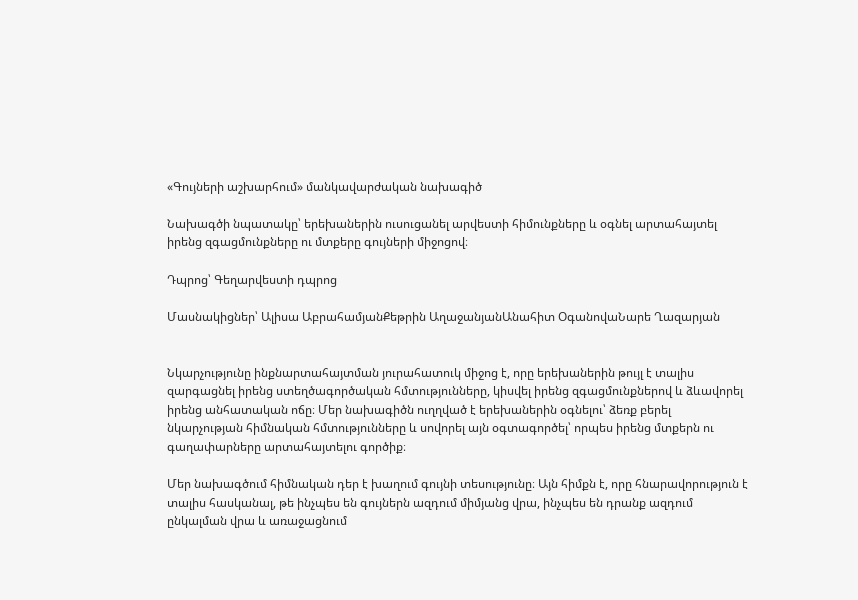«Գույների աշխարհում» մանկավարժական նախագիծ

Նախագծի նպատակը՝ երեխաներին ուսուցանել արվեստի հիմունքները և օգնել արտահայտել իրենց զգացմունքները ու մտքերը գույների միջոցով։

Դպրոց՝ Գեղարվեստի դպրոց

Մասնակիցներ՝ Ալիսա ԱբրահամյանՔեթրին ԱղաջանյանԱնահիտ ՕգանովաՆարե Ղազարյան


Նկարչությունը ինքնարտահայտման յուրահատուկ միջոց է, որը երեխաներին թույլ է տալիս զարգացնել իրենց ստեղծագործական հմտությունները, կիսվել իրենց զգացմունքներով և ձևավորել իրենց անհատական ոճը։ Մեր նախագիծն ուղղված է երեխաներին օգնելու՝ ձեռք բերել նկարչության հիմնական հմտությունները և սովորել այն օգտագործել՝ որպես իրենց մտքերն ու գաղափարները արտահայտելու գործիք։

Մեր նախագծում հիմնական դեր է խաղում գույնի տեսությունը։ Այն հիմքն է, որը հնարավորություն է տալիս հասկանալ, թե ինչպես են գույներն ազդում միմյանց վրա, ինչպես են դրանք ազդում ընկալման վրա և առաջացնում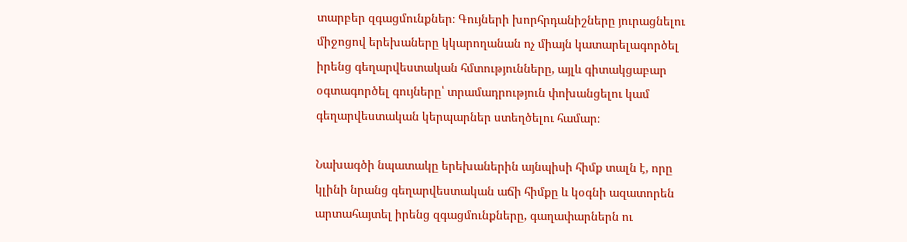տարբեր զգացմունքներ։ Գույների խորհրդանիշները յուրացնելու միջոցով երեխաները կկարողանան ոչ միայն կատարելագործել իրենց գեղարվեստական հմտությունները, այլև գիտակցաբար օգտագործել գույները՝ տրամադրություն փոխանցելու կամ գեղարվեստական կերպարներ ստեղծելու համար։

Նախագծի նպատակը երեխաներին այնպիսի հիմք տալն է, որը կլինի նրանց գեղարվեստական աճի հիմքը և կօգնի ազատորեն արտահայտել իրենց զգացմունքները, գաղափարներն ու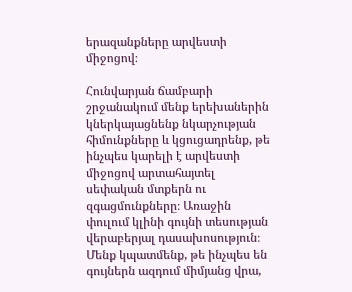երազանքները արվեստի միջոցով։

Հունվարյան ճամբարի շրջանակում մենք երեխաներին կներկայացնենք նկարչության հիմունքները և կցուցադրենք, թե ինչպես կարելի է արվեստի միջոցով արտահայտել սեփական մտքերն ու զգացմունքները։ Առաջին փուլում կլինի գույնի տեսության վերաբերյալ դասախոսություն։ Մենք կպատմենք, թե ինչպես են գույներն ազդում միմյանց վրա,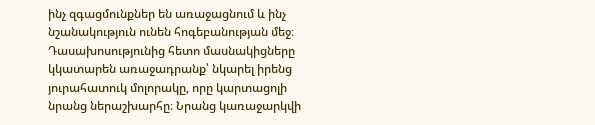ինչ զգացմունքներ են առաջացնում և ինչ նշանակություն ունեն հոգեբանության մեջ։ Դասախոսությունից հետո մասնակիցները կկատարեն առաջադրանք՝ նկարել իրենց յուրահատուկ մոլորակը, որը կարտացոլի նրանց ներաշխարհը։ Նրանց կառաջարկվի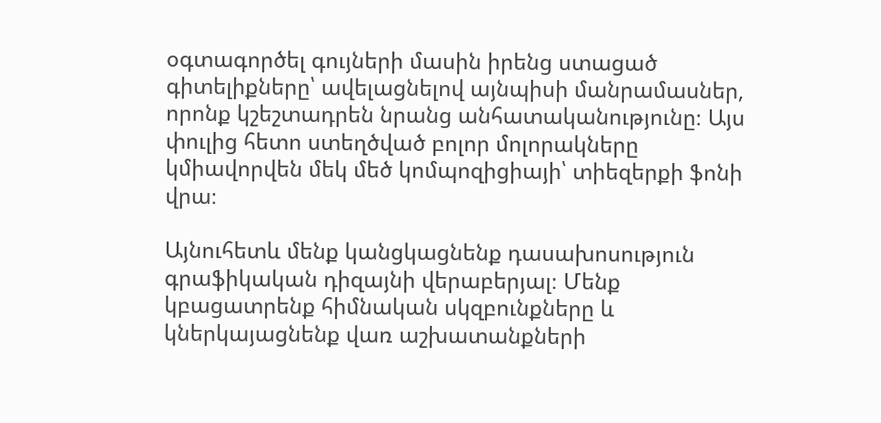օգտագործել գույների մասին իրենց ստացած գիտելիքները՝ ավելացնելով այնպիսի մանրամասներ, որոնք կշեշտադրեն նրանց անհատականությունը։ Այս փուլից հետո ստեղծված բոլոր մոլորակները կմիավորվեն մեկ մեծ կոմպոզիցիայի՝ տիեզերքի ֆոնի վրա։

Այնուհետև մենք կանցկացնենք դասախոսություն գրաֆիկական դիզայնի վերաբերյալ։ Մենք կբացատրենք հիմնական սկզբունքները և կներկայացնենք վառ աշխատանքների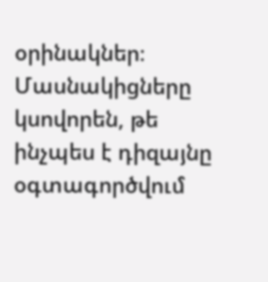օրինակներ։ Մասնակիցները կսովորեն, թե ինչպես է դիզայնը օգտագործվում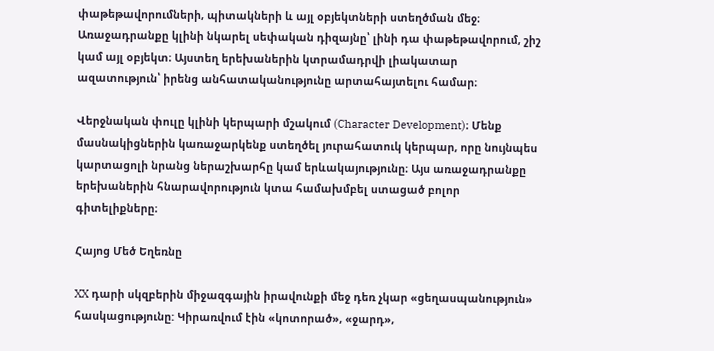փաթեթավորումների, պիտակների և այլ օբյեկտների ստեղծման մեջ։ Առաջադրանքը կլինի նկարել սեփական դիզայնը՝ լինի դա փաթեթավորում, շիշ կամ այլ օբյեկտ։ Այստեղ երեխաներին կտրամադրվի լիակատար ազատություն՝ իրենց անհատականությունը արտահայտելու համար։

Վերջնական փուլը կլինի կերպարի մշակում (Character Development)։ Մենք մասնակիցներին կառաջարկենք ստեղծել յուրահատուկ կերպար, որը նույնպես կարտացոլի նրանց ներաշխարհը կամ երևակայությունը։ Այս առաջադրանքը երեխաներին հնարավորություն կտա համախմբել ստացած բոլոր գիտելիքները։

Հայոց Մեծ Եղեռնը

XX դարի սկզբերին միջազգային իրավունքի մեջ դեռ չկար «ցեղասպանություն» հասկացությունը: Կիրառվում էին «կոտորած», «ջարդ»,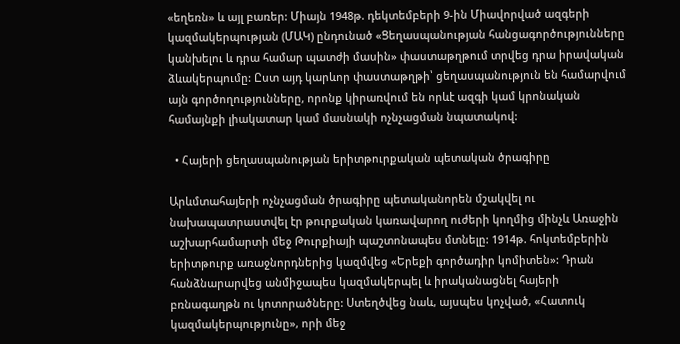«եղեռն» և այլ բառեր: Միայն 1948թ. դեկտեմբերի 9-ին Միավորված ազգերի կազմակերպության (ՄԱԿ) ընդունած «Ցեղասպանության հանցագործությունները կանխելու և դրա համար պատժի մասին» փաստաթղթում տրվեց դրա իրավական ձևակերպումը: Ըստ այդ կարևոր փաստաթղթի՝ ցեղասպանություն են համարվում այն գործողությունները, որոնք կիրառվում են որևէ ազգի կամ կրոնական համայնքի լիակատար կամ մասնակի ոչնչացման նպատակով:

  • Հայերի ցեղասպանության երիտթուրքական պետական ծրագիրը

Արևմտահայերի ոչնչացման ծրագիրը պետականորեն մշակվել ու նախապատրաստվել էր թուրքական կառավարող ուժերի կողմից մինչև Առաջին աշխարհամարտի մեջ Թուրքիայի պաշտոնապես մտնելը: 1914թ. հոկտեմբերին երիտթուրք առաջնորդներից կազմվեց «Երեքի գործադիր կոմիտեն»: Դրան հանձնարարվեց անմիջապես կազմակերպել և իրականացնել հայերի բռնագաղթն ու կոտորածները: Ստեղծվեց նաև, այսպես կոչված, «Հատուկ կազմակերպությունը», որի մեջ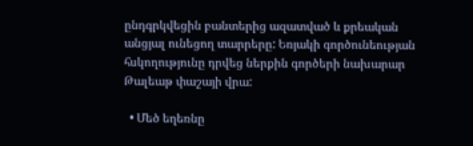ընդգրկվեցին բանտերից ազատված և քրեական անցյալ ունեցող տարրերը: Եռյակի գործունեության հսկողությունը դրվեց ներքին գործերի նախարար Թալեաթ փաշայի վրա:

  • Մեծ եղեռնը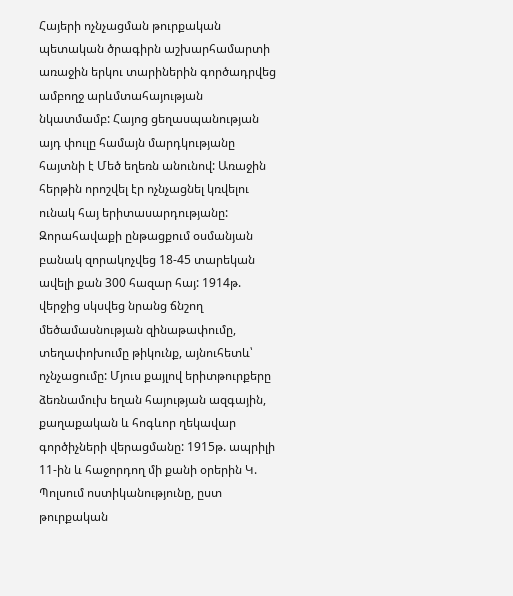Հայերի ոչնչացման թուրքական պետական ծրագիրն աշխարհամարտի առաջին երկու տարիներին գործադրվեց ամբողջ արևմտահայության նկատմամբ: Հայոց ցեղասպանության այդ փուլը համայն մարդկությանը հայտնի է Մեծ եղեռն անունով: Առաջին հերթին որոշվել էր ոչնչացնել կռվելու ունակ հայ երիտասարդությանը: Զորահավաքի ընթացքում օսմանյան բանակ զորակոչվեց 18-45 տարեկան ավելի քան 300 հազար հայ: 1914թ. վերջից սկսվեց նրանց ճնշող մեծամասնության զինաթափումը, տեղափոխումը թիկունք, այնուհետև՝ ոչնչացումը: Մյուս քայլով երիտթուրքերը ձեռնամուխ եղան հայության ազգային, քաղաքական և հոգևոր ղեկավար գործիչների վերացմանը: 1915թ. ապրիլի 11-ին և հաջորդող մի քանի օրերին Կ. Պոլսում ոստիկանությունը, ըստ թուրքական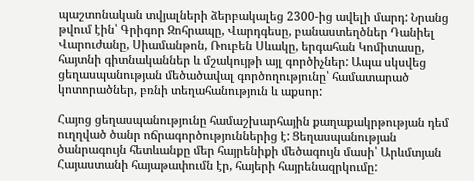պաշտոնական տվյալների ձերբակալեց 2300-ից ավելի մարդ: Նրանց թվում էին՝ Գրիգոր Զոհրապը, Վարդգեսը, բանաստեղծներ Դանիել Վարուժանը, Սիամանթոն, Ռուբեն Սևակը, երգահան Կոմիտասը, հայտնի գիտնականներ և մշակույթի այլ գործիչներ: Ապա սկսվեց ցեղասպանության մեծածավալ գործողությունը՝ համատարած կոտորածներ, բռնի տեղահանություն և աքսոր:

Հայոց ցեղասպանությունը համաշխարհային քաղաքակրթության դեմ ուղղված ծանր ոճրագործություններից է: Ցեղասպանության ծանրագույն հետևանքը մեր հայրենիքի մեծագույն մասի՝ Արևմտյան Հայաստանի հայաթափումն էր, հայերի հայրենազրկումը: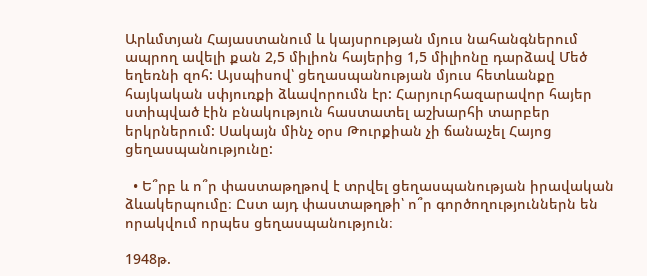Արևմտյան Հայաստանում և կայսրության մյուս նահանգներում ապրող ավելի քան 2,5 միլիոն հայերից 1,5 միլիոնը դարձավ Մեծ եղեռնի զոհ: Այսպիսով՝ ցեղասպանության մյուս հետևանքը հայկական սփյուռքի ձևավորումն էր: Հարյուրհազարավոր հայեր ստիպված էին բնակություն հաստատել աշխարհի տարբեր երկրներում: Սակայն մինչ օրս Թուրքիան չի ճանաչել Հայոց ցեղասպանությունը:

  • Ե՞րբ և ո՞ր փաստաթղթով է տրվել ցեղասպանության իրավական ձևակերպումը։ Ըստ այդ փաստաթղթի՝ ո՞ր գործողություններն են որակվում որպես ցեղասպանություն։

1948թ.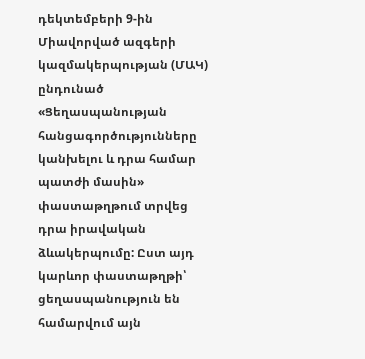դեկտեմբերի 9-ին Միավորված ազգերի կազմակերպության (ՄԱԿ) ընդունած «Ցեղասպանության հանցագործությունները կանխելու և դրա համար պատժի մասին» փաստաթղթում տրվեց դրա իրավական ձևակերպումը: Ըստ այդ կարևոր փաստաթղթի՝ ցեղասպանություն են համարվում այն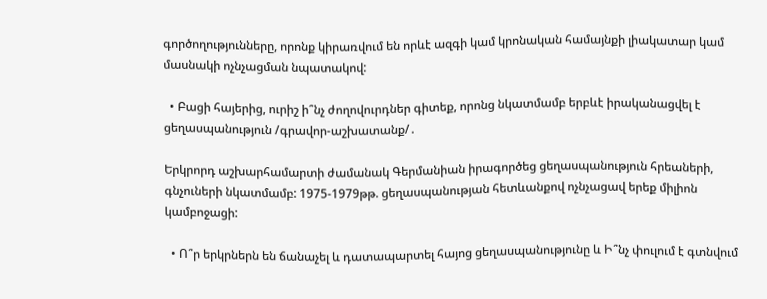գործողությունները, որոնք կիրառվում են որևէ ազգի կամ կրոնական համայնքի լիակատար կամ մասնակի ոչնչացման նպատակով:

  • Բացի հայերից, ուրիշ ի՞նչ ժողովուրդներ գիտեք, որոնց նկատմամբ երբևէ իրականացվել է ցեղասպանություն /գրավոր-աշխատանք/․

Երկրորդ աշխարհամարտի ժամանակ Գերմանիան իրագործեց ցեղասպանություն հրեաների, գնչուների նկատմամբ: 1975-1979թթ. ցեղասպանության հետևանքով ոչնչացավ երեք միլիոն կամբոջացի:

  • Ո՞ր երկրներն են ճանաչել և դատապարտել հայոց ցեղասպանությունը և Ի՞նչ փուլում է գտնվում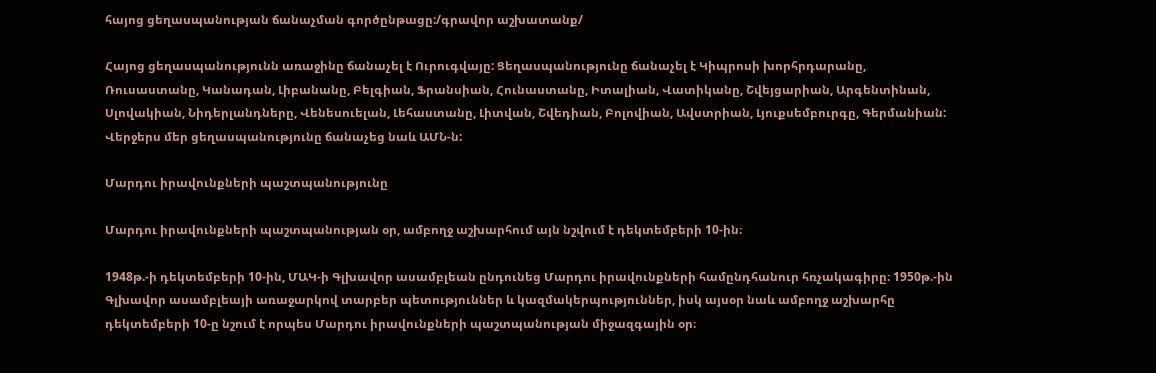հայոց ցեղասպանության ճանաչման գործընթացը:/գրավոր աշխատանք/

Հայոց ցեղասպանությունն առաջինը ճանաչել է Ուրուգվայը: Ցեղասպանությունը ճանաչել է Կիպրոսի խորհրդարանը, Ռուսաստանը, Կանադան, Լիբանանը, Բելգիան, Ֆրանսիան, Հունաստանը, Իտալիան, Վատիկանը, Շվեյցարիան, Արգենտինան, Սլովակիան, Նիդերլանդները, Վենեսուելան, Լեհաստանը, Լիտվան, Շվեդիան, Բոլովիան, Ավստրիան, Լյուքսեմբուրգը, Գերմանիան: Վերջերս մեր ցեղասպանությունը ճանաչեց նաև ԱՄՆ-ն:

Մարդու իրավունքների պաշտպանությունը

Մարդու իրավունքների պաշտպանության օր, ամբողջ աշխարհում այն նշվում է դեկտեմբերի 10-ին։

1948թ.-ի դեկտեմբերի 10-ին, ՄԱԿ-ի Գլխավոր ասամբլեան ընդունեց Մարդու իրավունքների համընդհանուր հռչակագիրը։ 1950թ.-ին Գլխավոր ասամբլեայի առաջարկով տարբեր պետություններ և կազմակերպություններ, իսկ այսօր նաև ամբողջ աշխարհը դեկտեմբերի 10-ը նշում է որպես Մարդու իրավունքների պաշտպանության միջազգային օր։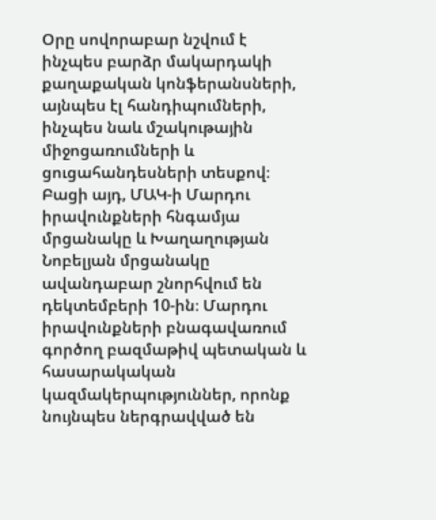Օրը սովորաբար նշվում է ինչպես բարձր մակարդակի քաղաքական կոնֆերանսների, այնպես էլ հանդիպումների, ինչպես նաև մշակութային միջոցառումների և ցուցահանդեսների տեսքով։ Բացի այդ, ՄԱԿ-ի Մարդու իրավունքների հնգամյա մրցանակը և Խաղաղության Նոբելյան մրցանակը ավանդաբար շնորհվում են դեկտեմբերի 10-ին։ Մարդու իրավունքների բնագավառում գործող բազմաթիվ պետական և հասարակական կազմակերպություններ, որոնք նույնպես ներգրավված են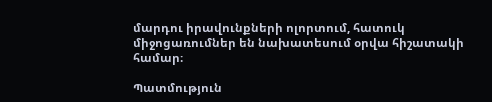մարդու իրավունքների ոլորտում, հատուկ միջոցառումներ են նախատեսում օրվա հիշատակի համար։

Պատմություն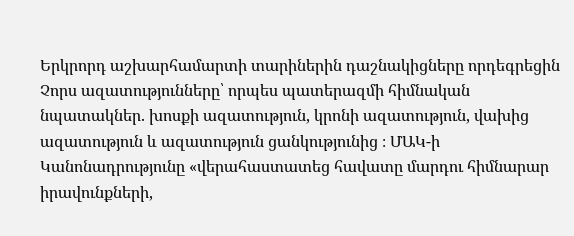Երկրորդ աշխարհամարտի տարիներին դաշնակիցները որդեգրեցին Չորս ազատությունները՝ որպես պատերազմի հիմնական նպատակներ. խոսքի ազատություն, կրոնի ազատություն, վախից ազատություն և ազատություն ցանկությունից ։ ՄԱԿ-ի Կանոնադրությունը «վերահաստատեց հավատը մարդու հիմնարար իրավունքների,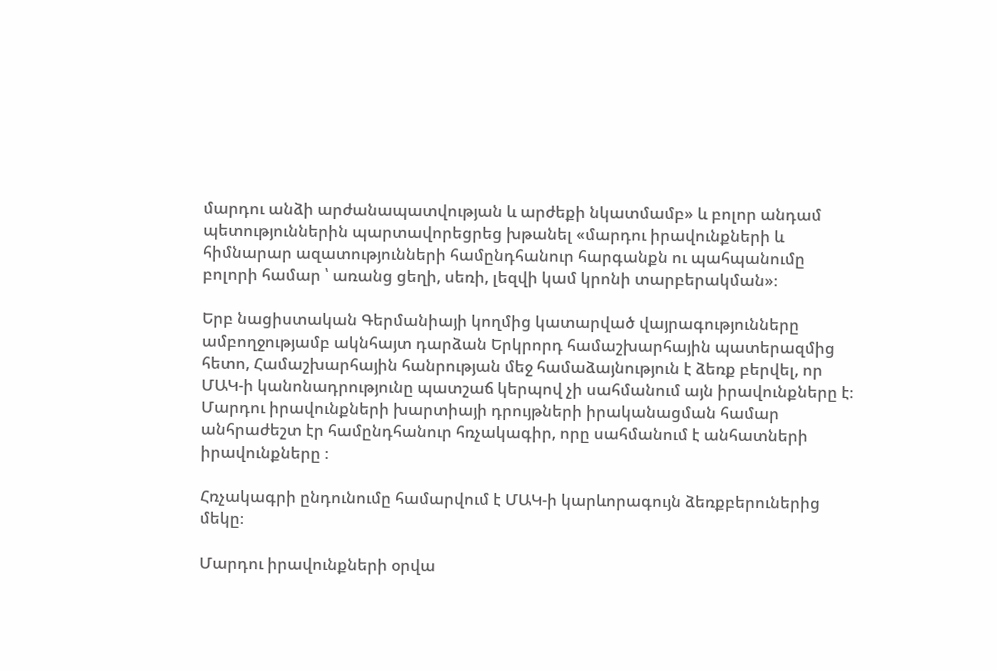մարդու անձի արժանապատվության և արժեքի նկատմամբ» և բոլոր անդամ պետություններին պարտավորեցրեց խթանել «մարդու իրավունքների և հիմնարար ազատությունների համընդհանուր հարգանքն ու պահպանումը բոլորի համար ՝ առանց ցեղի, սեռի, լեզվի կամ կրոնի տարբերակման»։

Երբ նացիստական Գերմանիայի կողմից կատարված վայրագությունները ամբողջությամբ ակնհայտ դարձան Երկրորդ համաշխարհային պատերազմից հետո, Համաշխարհային հանրության մեջ համաձայնություն է ձեռք բերվել, որ ՄԱԿ-ի կանոնադրությունը պատշաճ կերպով չի սահմանում այն իրավունքները է։ Մարդու իրավունքների խարտիայի դրույթների իրականացման համար անհրաժեշտ էր համընդհանուր հռչակագիր, որը սահմանում է անհատների իրավունքները ։

Հռչակագրի ընդունումը համարվում է ՄԱԿ-ի կարևորագույն ձեռքբերուներից մեկը։

Մարդու իրավունքների օրվա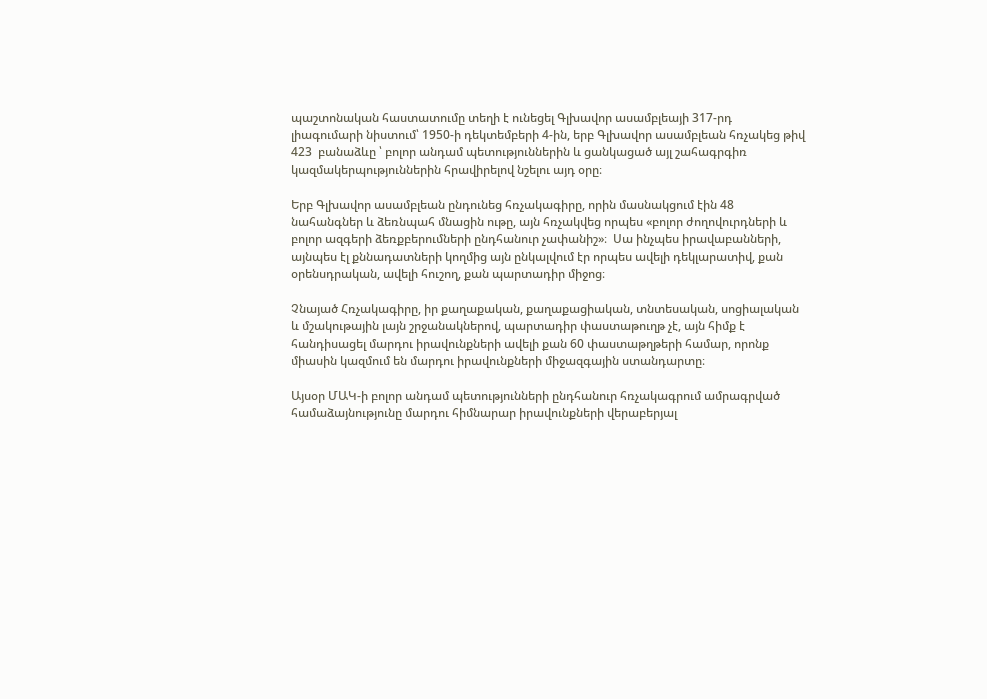պաշտոնական հաստատումը տեղի է ունեցել Գլխավոր ասամբլեայի 317-րդ լիագումարի նիստում՝ 1950-ի դեկտեմբերի 4-ին, երբ Գլխավոր ասամբլեան հռչակեց թիվ 423  բանաձևը ՝ բոլոր անդամ պետություններին և ցանկացած այլ շահագրգիռ կազմակերպություններին հրավիրելով նշելու այդ օրը։

Երբ Գլխավոր ասամբլեան ընդունեց հռչակագիրը, որին մասնակցում էին 48 նահանգներ և ձեռնպահ մնացին ութը, այն հռչակվեց որպես «բոլոր ժողովուրդների և բոլոր ազգերի ձեռքբերումների ընդհանուր չափանիշ»։  Սա ինչպես իրավաբանների, այնպես էլ քննադատների կողմից այն ընկալվում էր որպես ավելի դեկլարատիվ, քան օրենսդրական, ավելի հուշող, քան պարտադիր միջոց։

Չնայած Հռչակագիրը, իր քաղաքական, քաղաքացիական, տնտեսական, սոցիալական և մշակութային լայն շրջանակներով, պարտադիր փաստաթուղթ չէ, այն հիմք է հանդիսացել մարդու իրավունքների ավելի քան 60 փաստաթղթերի համար, որոնք միասին կազմում են մարդու իրավունքների միջազգային ստանդարտը։

Այսօր ՄԱԿ-ի բոլոր անդամ պետությունների ընդհանուր հռչակագրում ամրագրված համաձայնությունը մարդու հիմնարար իրավունքների վերաբերյալ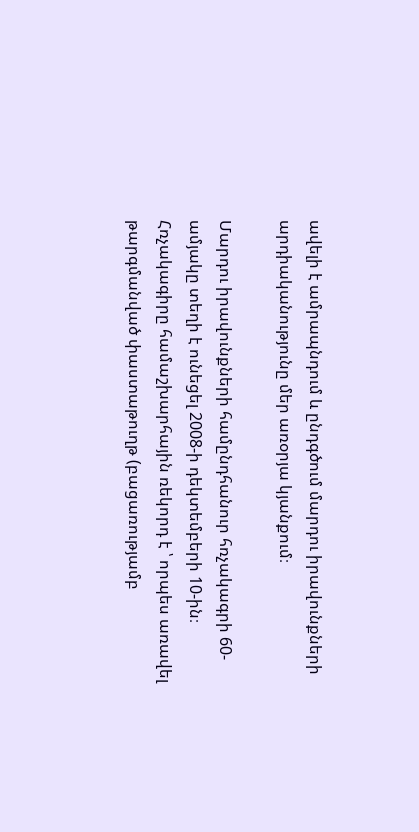ավելի է ամրապնդում և ընդգծում մարդու իրավունքների արդիականությունը մեր առօրյա կյանքում։

Մարդու իրավունքների համընդհանուր հռչակագրի 60-ամյակը տեղի է ունեցել 2008-ի դեկտեմբերի 10-ին։ Հռչակագիրը համաշխարհային ռեկորդ է ՝ որպես առավել թարգմանված փաստաթուղթ (բացառությամբ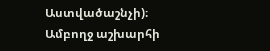Աստվածաշնչի)։ Ամբողջ աշխարհի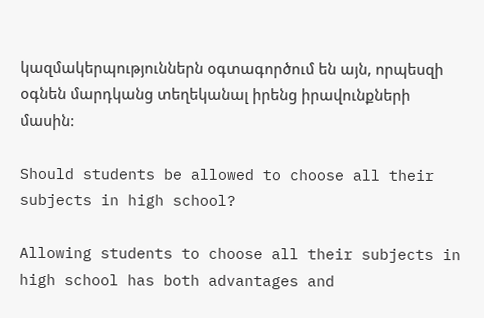կազմակերպություններն օգտագործում են այն, որպեսզի օգնեն մարդկանց տեղեկանալ իրենց իրավունքների մասին:

Should students be allowed to choose all their subjects in high school?

Allowing students to choose all their subjects in high school has both advantages and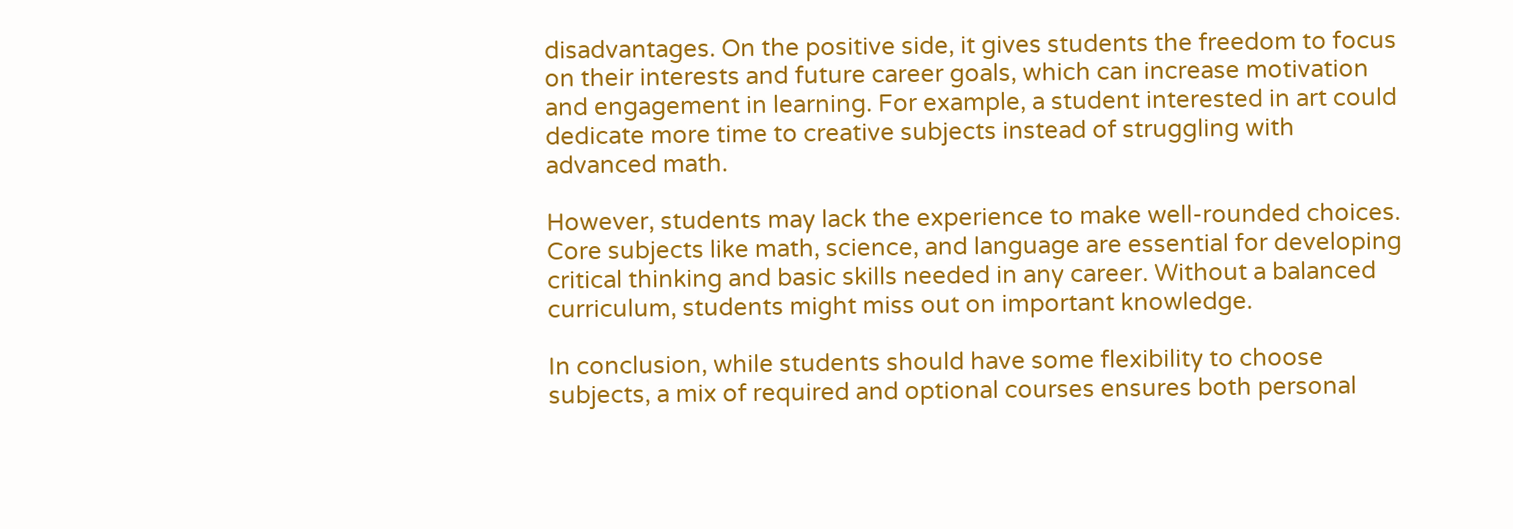disadvantages. On the positive side, it gives students the freedom to focus on their interests and future career goals, which can increase motivation and engagement in learning. For example, a student interested in art could dedicate more time to creative subjects instead of struggling with advanced math.

However, students may lack the experience to make well-rounded choices. Core subjects like math, science, and language are essential for developing critical thinking and basic skills needed in any career. Without a balanced curriculum, students might miss out on important knowledge.

In conclusion, while students should have some flexibility to choose subjects, a mix of required and optional courses ensures both personal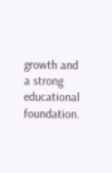growth and a strong educational foundation.